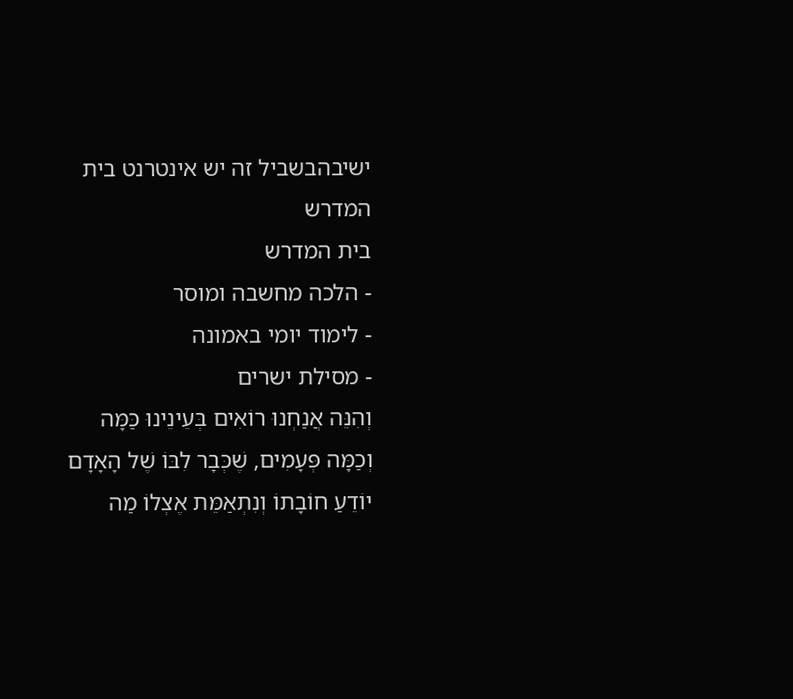ישיבהבשביל זה יש אינטרנט בית המדרש
בית המדרש
- הלכה מחשבה ומוסר
- לימוד יומי באמונה
- מסילת ישרים
וְהִנֵּה אֲנַחְנוּ רוֹאִים בְּעֵינֵינוּ כַּמָּה וְכַמָּה פְּעָמִים, שֶׁכְּבָר לִבּוֹ שֶׁל הָאָדָם יוֹדֵעַ חוֹבָתוֹ וְנִתְאַמֵּת אֶצְלוֹ מַה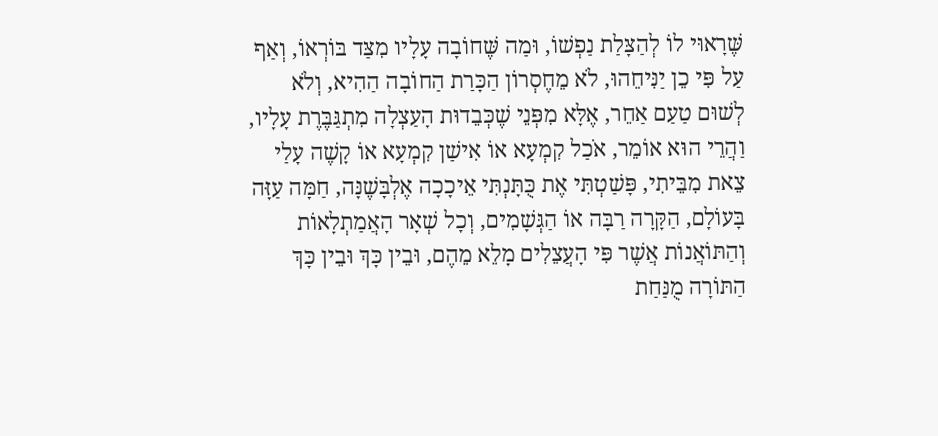שֶּׁרָאוּי לוֹ לְהַצָּלַת נַפְשׁוֹ, וּמַה שֶּׁחוֹבָה עָלָיו מִצַּד בּוֹרְאוֹ, וְאַף עַל פִּי כֵן יַנִּיחֵהוּ, לֹא מֵחֶסְרוֹן הַכָּרַת הַחוֹבָה הַהִיא, וְלֹא לְשׁוּם טַעַם אַחֵר, אֶלָּא מִפְּנֵי שֶׁכְּבֵדוּת הָעַצְלָה מִתְגַּבֶּרֶת עָלָיו, וַהֲרֵי הוּא אוֹמֵר, אֹכַל קִמְעָא אוֹ אִישַׁן קִמְעָא אוֹ קָשֶׁה עָלַי צֵאת מִבֵּיתִי, פָּשַׁטְתִּי אֶת כֻּתָּנְתִּי אֵיכָכָה אֶלְבָּשֶׁנָּה, חַמָּה עַזָּה בָּעוֹלָם, הַקָּרָה רַבָּה אוֹ הַגְּשָׁמִים, וְכָל שְׁאָר הָאֲמַתְלָאוֹת וְהַתּוֹאֲנוֹת אֲשֶׁר פִּי הָעֲצֵלִים מָלֵא מֵהֶם, וּבֵין כָּךְ וּבֵין כָּךְ הַתּוֹרָה מֻנַּחַת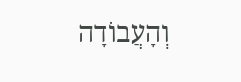וְהָעֲבוֹדָה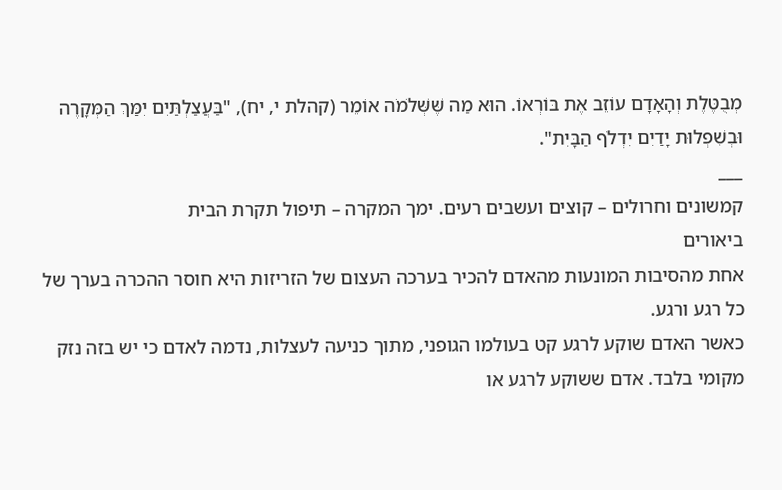מְבֻטֶּלֶת וְהָאָדָם עוֹזֵב אֶת בּוֹרְאוֹ. הוּא מַה שֶּׁשְּׁלֹמֹה אוֹמֵר (קהלת י, יח), "בַּעֲצַלְתַּיִם יִמַּךְ הַמְּקָרֶה וּבְשִׁפְלוּת יָדַיִם יִדְלֹף הַבָּיִת".
___
קמשונים וחרולים – קוצים ועשבים רעים. ימך המקרה – תיפול תקרת הבית
ביאורים
אחת מהסיבות המונעות מהאדם להכיר בערכה העצום של הזריזות היא חוסר ההכרה בערך של כל רגע ורגע.
כאשר האדם שוקע לרגע קט בעולמו הגופני, מתוך כניעה לעצלות, נדמה לאדם כי יש בזה נזק מקומי בלבד. אדם ששוקע לרגע או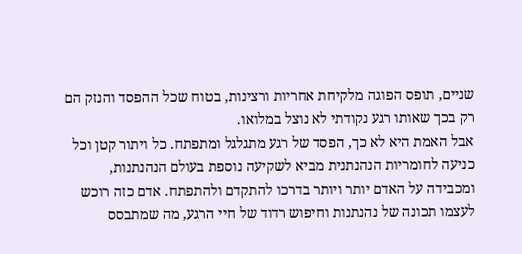שניים, תופס הפוגה מלקיחת אחריות ורצינות, בטוח שכל ההפסד והנזק הם רק בכך שאותו רגע נקודתי לא נוצל במלואו.
אבל האמת היא לא כך, הפסד של רגע מתגלגל ומתפתח. כל ויתור קטן וכל כניעה לחומריות הנהנתנית מביא לשקיעה נוספת בעולם הנהנתנות, ומכבידה על האדם יותר ויותר בדרכו להתקדם ולהתפתח. אדם כזה רוכש לעצמו תכונה של נהנתנות וחיפוש רדוד של חיי הרגע, מה שמתבסס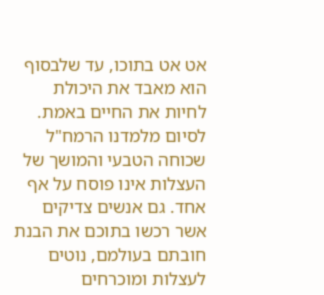אט אט בתוכו, עד שלבסוף הוא מאבד את היכולת לחיות את החיים באמת.
לסיום מלמדנו הרמח"ל שכוחה הטבעי והמושך של העצלות אינו פוסח על אף אחד. גם אנשים צדיקים אשר רכשו בתוכם את הבנת חובתם בעולמם, נוטים לעצלות ומוכרחים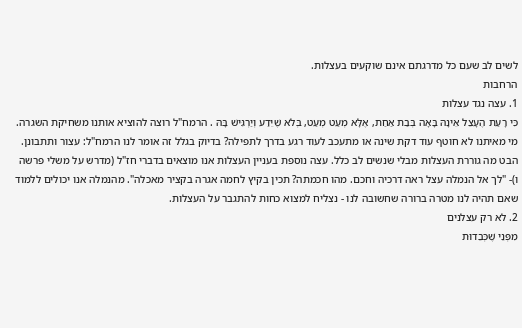לשים לב שעם כל מדרגתם אינם שוקעים בעצלות.
הרחבות
1. עצה נגד עצלות
כִּי רָעַת הֶעָצֵל אֵינָהּ בָּאָה בְּבַת אַחַת, אֶלָּא מְעַט מְעַט, בְּלֹא שֶׁיֵּדַע וְיַרְגִּישׁ בָּהּ . הרמח"ל רוצה להוציא אותנו משחיקת השגרה. מי מאיתנו לא חוטף עוד דקת שינה או מתעכב לעוד רגע בדרך לתפילה? בדיוק בגלל זה אומר לנו הרמח"ל: עצור ותתבונן. הבט מה גוררת העצלות מבלי שנשים לב כלל. עצה נוספת בעניין העצלות אנו מוצאים בדברי חז"ל (מדרש על משלי פרשה ו)- "לך אל הנמלה עצל ראה דרכיה וחכם. מהו חכמתה? תכין בקיץ לחמה אגרה בקציר מאכלה". מהנמלה אנו יכולים ללמוד שאם תהיה לנו מטרה ברורה שחשובה לנו - נצליח למצוא כחות להתגבר על העצלות.
2. לא רק עצלנים
מִפְּנֵי שֶׁכְּבֵדוּת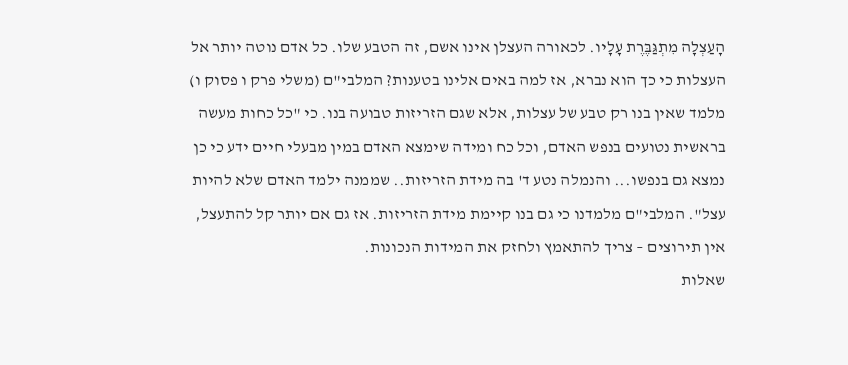הָעַצְלָה מִתְגַּבֶּרֶת עָלָיו. לכאורה העצלן אינו אשם, זה הטבע שלו. כל אדם נוטה יותר אל העצלות כי כך הוא נברא, אז למה באים אלינו בטענות? המלבי"ם (משלי פרק ו פסוק ו) מלמד שאין בנו רק טבע של עצלות, אלא שגם הזריזות טבועה בנו. כי "כל כחות מעשה בראשית נטועים בנפש האדם, וכל כח ומידה שימצא האדם במין מבעלי חיים ידע כי כן נמצא גם בנפשו... והנמלה נטע ד' בה מידת הזריזות.. שממנה ילמד האדם שלא להיות עצל". המלבי"ם מלמדנו כי גם בנו קיימת מידת הזריזות. אז גם אם יותר קל להתעצל, אין תירוצים – צריך להתאמץ ולחזק את המידות הנכונות.
שאלות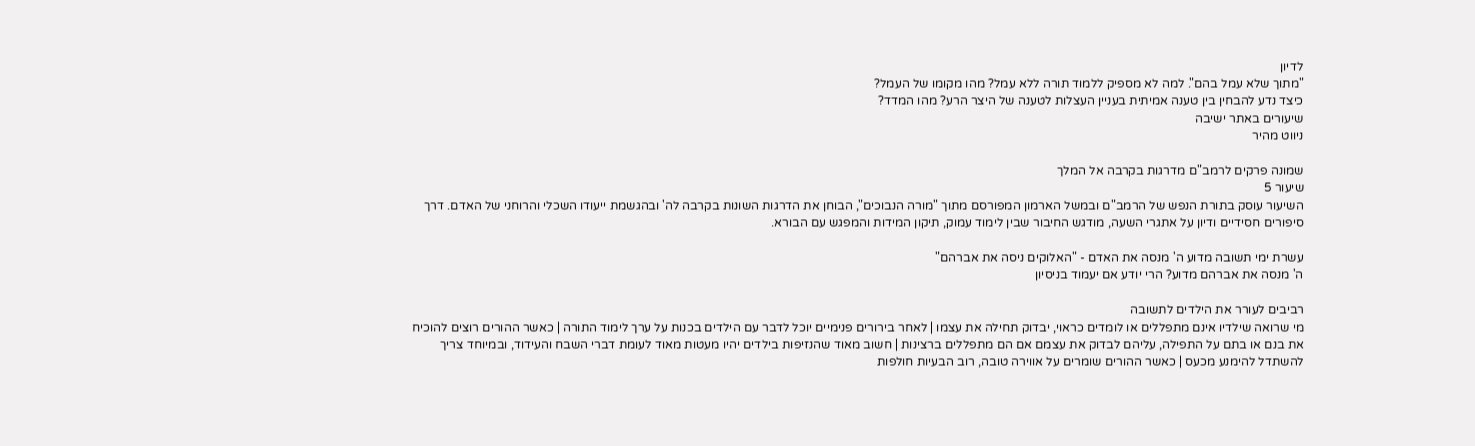לדיון
"מתוך שלא עמל בהם". למה לא מספיק ללמוד תורה ללא עמל? מהו מקומו של העמל?
כיצד נדע להבחין בין טענה אמיתית בעניין העצלות לטענה של היצר הרע? מהו המדד?
שיעורים באתר ישיבה
ניווט מהיר

שמונה פרקים לרמב"ם מדרגות בקרבה אל המלך
שיעור 5
השיעור עוסק בתורת הנפש של הרמב"ם ובמשל הארמון המפורסם מתוך "מורה הנבוכים", הבוחן את הדרגות השונות בקרבה לה' ובהגשמת ייעודו השכלי והרוחני של האדם. דרך סיפורים חסידיים ודיון על אתגרי השעה, מודגש החיבור שבין לימוד עמוק, תיקון המידות והמפגש עם הבורא.

עשרת ימי תשובה מדוע ה' מנסה את האדם - "האלוקים ניסה את אברהם"
ה' מנסה את אברהם מדוע? הרי יודע אם יעמוד בניסיון

רביבים לעורר את הילדים לתשובה
מי שרואה שילדיו אינם מתפללים או לומדים כראוי, יבדוק תחילה את עצמו | לאחר בירורים פנימיים יוכל לדבר עם הילדים בכנות על ערך לימוד התורה | כאשר ההורים רוצים להוכיח את בנם או בתם על התפילה, עליהם לבדוק את עצמם אם הם מתפללים ברצינות | חשוב מאוד שהנזיפות בילדים יהיו מעטות מאוד לעומת דברי השבח והעידוד, ובמיוחד צריך להשתדל להימנע מכעס | כאשר ההורים שומרים על אווירה טובה, רוב הבעיות חולפות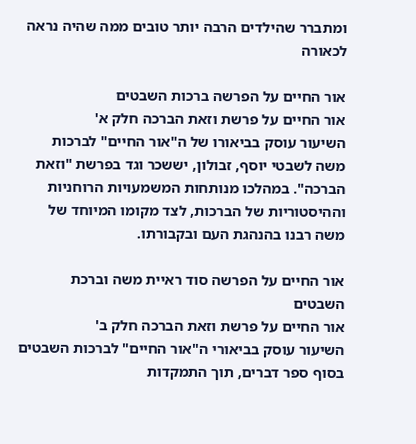ומתברר שהילדים הרבה יותר טובים ממה שהיה נראה לכאורה

אור החיים על הפרשה ברכות השבטים
אור החיים על פרשת וזאת הברכה חלק א'
השיעור עוסק בביאורו של ה"אור החיים" לברכות משה לשבטי יוסף, זבולון, יששכר וגד בפרשת "וזאת הברכה". במהלכו מנותחות המשמעויות הרוחניות וההיסטוריות של הברכות, לצד מקומו המיוחד של משה רבנו בהנהגת העם ובקבורתו.

אור החיים על הפרשה סוד ראיית משה וברכת השבטים
אור החיים על פרשת וזאת הברכה חלק ב'
השיעור עוסק בביאורי ה"אור החיים" לברכות השבטים בסוף ספר דברים, תוך התמקדות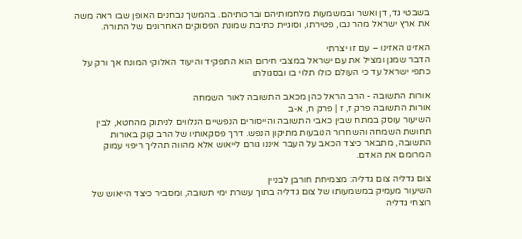בשבטי גד, דן ואשר ובמשמעות מלחמותיהם וברכותיהם. בהמשך נבחנים האופן שבו ראה משה את ארץ ישראל מהר נבו, פטירתו, וסוגיית כתיבת שמונת הפסוקים האחרונים של התורה.

האזינו האזינו – עם זו יצרתי
הדבר שמגן ומציל את עם ישראל במצבי חירום הוא התפקיד והיעוד האלוקי המונח אך ורק על כתפי ישראל עד כי העולם כולו תלוי בו ובסגולתו

אורות התשובה - הרב הראל כהן מכאב התשובה לאור השמחה
אורות התשובה פרק ז, ז | פרק ח, א-ב
השיעור עוסק במתח שבין כאבי התשובה והייסורים הנפשיים הנלווים לניתוק מהחטא, לבין תחושת השמחה והשחרור הנובעות מתיקון הנפש. דרך פסקאותיו של הרב קוק באורות התשובה, מתבאר כיצד הכאב על העבר איננו גורם לייאוש אלא מהווה תהליך ריפוי עמוק המרומם את האדם.

צום גדליה צום גדליה: מצמיחת חורבן לבניין
השיעור מעמיק במשמעותו של צום גדליה בתוך עשרת ימי תשובה, ומסביר כיצד הייאוש של רוצחי גדליה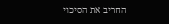החריב את הסיכוי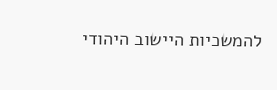להמשכיות היישוב היהודי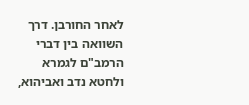לאחר החורבן. דרך השוואה בין דברי הרמב"ם לגמרא ולחטא נדב ואביהוא,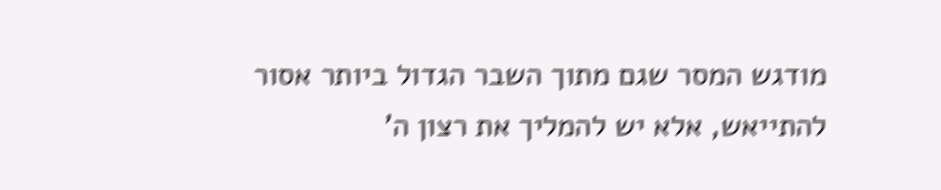מודגש המסר שגם מתוך השבר הגדול ביותר אסור להתייאש, אלא יש להמליך את רצון ה'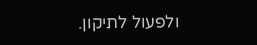ולפעול לתיקון.